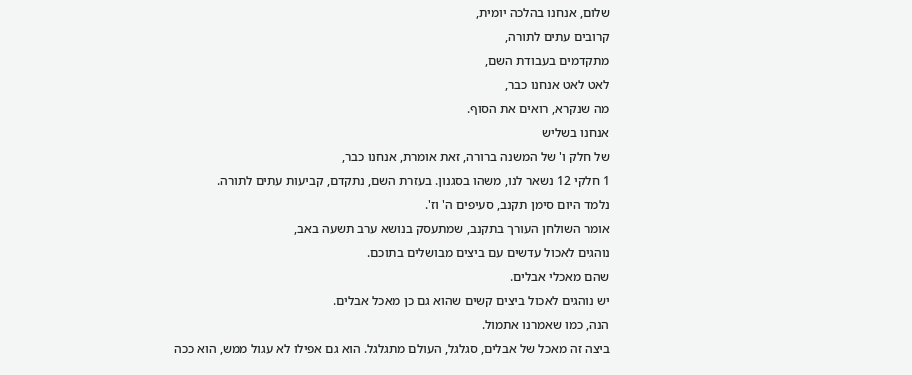שלום, אנחנו בהלכה יומית,
קרובים עתים לתורה,
מתקדמים בעבודת השם,
לאט לאט אנחנו כבר,
מה שנקרא, רואים את הסוף.
אנחנו בשליש
של חלק ו' של המשנה ברורה, זאת אומרת, אנחנו כבר,
1 חלקי 12 נשאר לנו, משהו בסגנון. בעזרת השם, נתקדם, קביעות עתים לתורה.
נלמד היום סימן תקנב, סעיפים ה' וז'.
אומר השולחן העורך בתקנב, שמתעסק בנושא ערב תשעה באב,
נוהגים לאכול עדשים עם ביצים מבושלים בתוכם.
שהם מאכלי אבלים.
יש נוהגים לאכול ביצים קשים שהוא גם כן מאכל אבלים.
הנה, כמו שאמרנו אתמול.
ביצה זה מאכל של אבלים, סגלגל, העולם מתגלגל. הוא גם אפילו לא עגול ממש, הוא ככה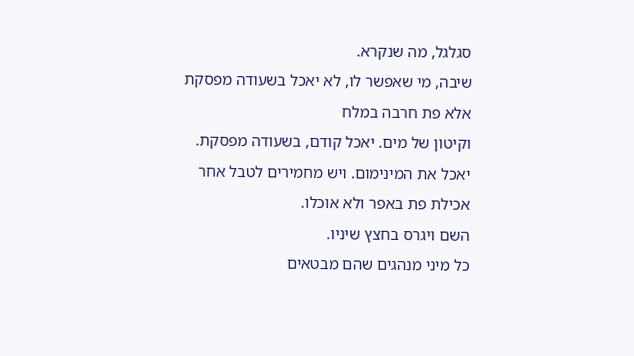סגלגל, מה שנקרא.
שיבה, מי שאפשר לו, לא יאכל בשעודה מפסקת אלא פת חרבה במלח
וקיטון של מים. יאכל קודם, בשעודה מפסקת.
יאכל את המינימום. ויש מחמירים לטבל אחר אכילת פת באפר ולא אוכלו.
השם ויגרס בחצץ שיניו.
כל מיני מנהגים שהם מבטאים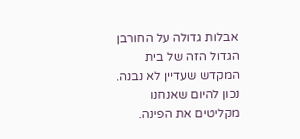אבלות גדולה על החורבן הגדול הזה של בית המקדש שעדיין לא נבנה.
נכון להיום שאנחנו מקליטים את הפינה.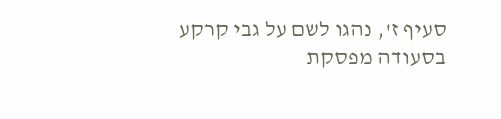סעיף ז', נהגו לשם על גבי קרקע בסעודה מפסקת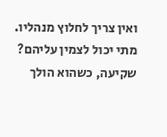ואין צריך לחלוץ מנהליו. מתי יכול לצמין עליהם?
שקיעה, כשהוא הולך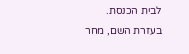לבית הכנסת.
בעזרת השם, מחר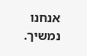אנחנו נמשיך.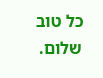כל טוב שלום.